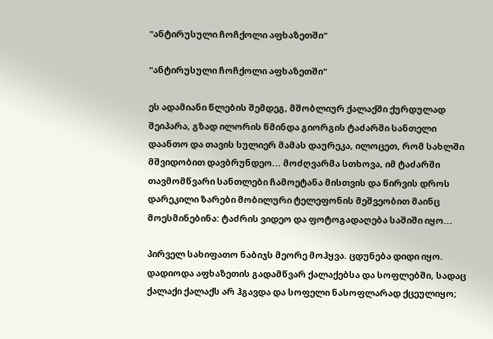"ანტირუსული ჩოჩქოლი აფხაზეთში"

"ანტირუსული ჩოჩქოლი აფხაზეთში"

ეს ადამიანი წლების შემდეგ, მშობლიურ ქალაქში ქურდულად შეიპარა, გზად ილორის წმინდა გიორგის ტაძარში სანთელი დაანთო და თავის სულიერ მამას დაურეკა, ილოცეთ, რომ სახლში მშვიდობით დავბრუნდეო... მოძღვარმა სთხოვა, იმ ტაძარში თავმომწვარი სანთლები ჩამოეტანა მისთვის და წირვის დროს დარეკილი ზარები მობილური ტელეფონის მეშვეობით მაინც მოესმინებინა: ტაძრის ვიდეო და ფოტოგადაღება საშიში იყო...

პირველ სახიფათო ნაბიჯს მეორე მოჰყვა. ცდუნება დიდი იყო. დადიოდა აფხაზეთის გადამწვარ ქალაქებსა და სოფლებში, სადაც ქალაქი ქალაქს არ ჰგავდა და სოფელი ნასოფლარად ქცეულიყო;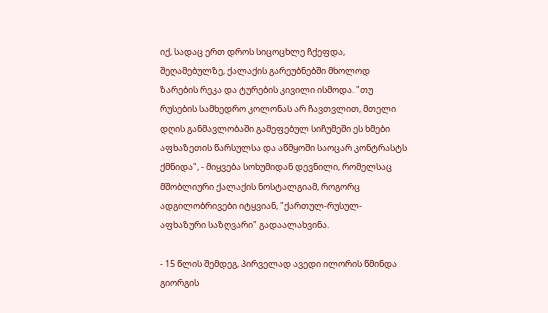იქ, სადაც ერთ დროს სიცოცხლე ჩქეფდა, შეღამებულზე, ქალაქის გარეუბნებში მხოლოდ ზარების რეკა და ტურების კივილი ისმოდა. "თუ რუსების სამხედრო კოლონას არ ჩავთვლით, მთელი დღის განმავლობაში გამეფებულ სიჩუმეში ეს ხმები აფხაზეთის წარსულსა და აწმყოში საოცარ კონტრასტს ქმნიდა", - მიყვება სოხუმიდან დევნილი, რომელსაც მშობლიური ქალაქის ნოსტალგიამ, როგორც ადგილობრივები იტყვიან, "ქართულ-რუსულ-აფხაზური საზღვარი" გადაალახვინა.

- 15 წლის შემდეგ, პირველად ავედი ილორის წმინდა გიორგის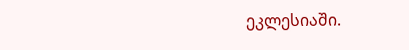ეკლესიაში.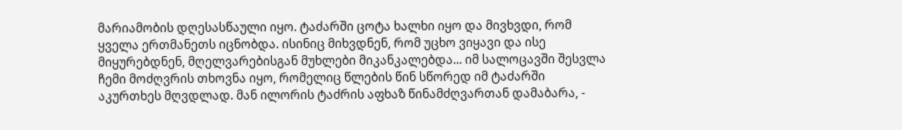მარიამობის დღესასწაული იყო. ტაძარში ცოტა ხალხი იყო და მივხვდი, რომ ყველა ერთმანეთს იცნობდა. ისინიც მიხვდნენ, რომ უცხო ვიყავი და ისე მიყურებდნენ, მღელვარებისგან მუხლები მიკანკალებდა... იმ სალოცავში შესვლა ჩემი მოძღვრის თხოვნა იყო, რომელიც წლების წინ სწორედ იმ ტაძარში აკურთხეს მღვდლად. მან ილორის ტაძრის აფხაზ წინამძღვართან დამაბარა, -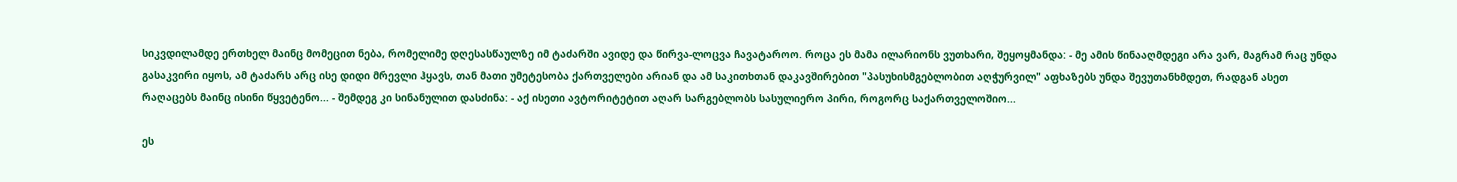სიკვდილამდე ერთხელ მაინც მომეცით ნება, რომელიმე დღესასწაულზე იმ ტაძარში ავიდე და წირვა-ლოცვა ჩავატაროო. როცა ეს მამა ილარიონს ვუთხარი, შეყოყმანდა: - მე ამის წინააღმდეგი არა ვარ, მაგრამ რაც უნდა გასაკვირი იყოს, ამ ტაძარს არც ისე დიდი მრევლი ჰყავს, თან მათი უმეტესობა ქართველები არიან და ამ საკითხთან დაკავშირებით "პასუხისმგებლობით აღჭურვილ" აფხაზებს უნდა შევუთანხმდეთ, რადგან ასეთ რაღაცებს მაინც ისინი წყვეტენო... - შემდეგ კი სინანულით დასძინა: - აქ ისეთი ავტორიტეტით აღარ სარგებლობს სასულიერო პირი, როგორც საქართველოშიო...

ეს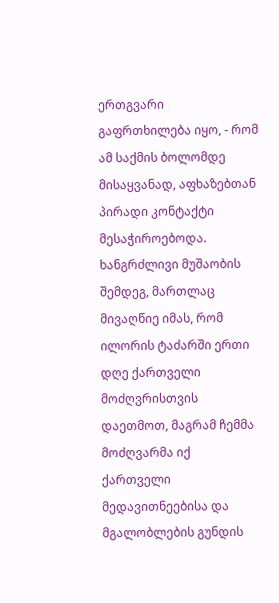ერთგვარი გაფრთხილება იყო, - რომ ამ საქმის ბოლომდე მისაყვანად, აფხაზებთან პირადი კონტაქტი მესაჭიროებოდა. ხანგრძლივი მუშაობის შემდეგ, მართლაც მივაღწიე იმას, რომ ილორის ტაძარში ერთი დღე ქართველი მოძღვრისთვის დაეთმოთ, მაგრამ ჩემმა მოძღვარმა იქ ქართველი მედავითნეებისა და მგალობლების გუნდის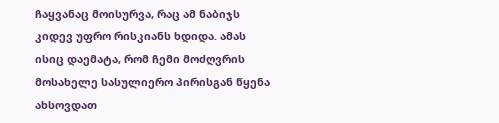ჩაყვანაც მოისურვა, რაც ამ ნაბიჯს კიდევ უფრო რისკიანს ხდიდა. ამას ისიც დაემატა, რომ ჩემი მოძღვრის მოსახელე სასულიერო პირისგან წყენა ახსოვდათ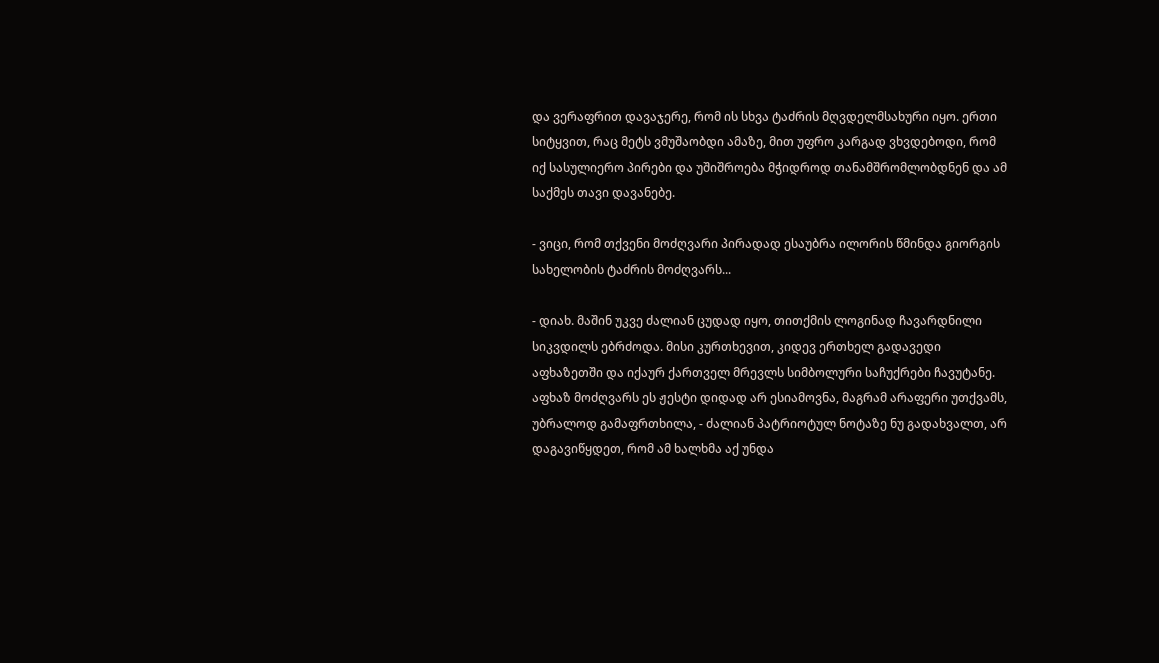და ვერაფრით დავაჯერე, რომ ის სხვა ტაძრის მღვდელმსახური იყო. ერთი სიტყვით, რაც მეტს ვმუშაობდი ამაზე, მით უფრო კარგად ვხვდებოდი, რომ იქ სასულიერო პირები და უშიშროება მჭიდროდ თანამშრომლობდნენ და ამ საქმეს თავი დავანებე.

- ვიცი, რომ თქვენი მოძღვარი პირადად ესაუბრა ილორის წმინდა გიორგის სახელობის ტაძრის მოძღვარს...

- დიახ. მაშინ უკვე ძალიან ცუდად იყო, თითქმის ლოგინად ჩავარდნილი სიკვდილს ებრძოდა. მისი კურთხევით, კიდევ ერთხელ გადავედი აფხაზეთში და იქაურ ქართველ მრევლს სიმბოლური საჩუქრები ჩავუტანე. აფხაზ მოძღვარს ეს ჟესტი დიდად არ ესიამოვნა, მაგრამ არაფერი უთქვამს, უბრალოდ გამაფრთხილა, - ძალიან პატრიოტულ ნოტაზე ნუ გადახვალთ, არ დაგავიწყდეთ, რომ ამ ხალხმა აქ უნდა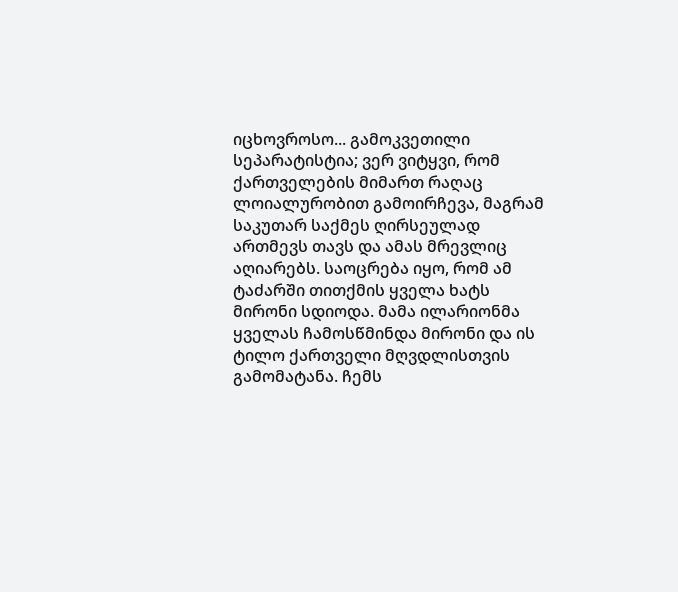იცხოვროსო... გამოკვეთილი სეპარატისტია; ვერ ვიტყვი, რომ ქართველების მიმართ რაღაც ლოიალურობით გამოირჩევა, მაგრამ საკუთარ საქმეს ღირსეულად ართმევს თავს და ამას მრევლიც აღიარებს. საოცრება იყო, რომ ამ ტაძარში თითქმის ყველა ხატს მირონი სდიოდა. მამა ილარიონმა ყველას ჩამოსწმინდა მირონი და ის ტილო ქართველი მღვდლისთვის გამომატანა. ჩემს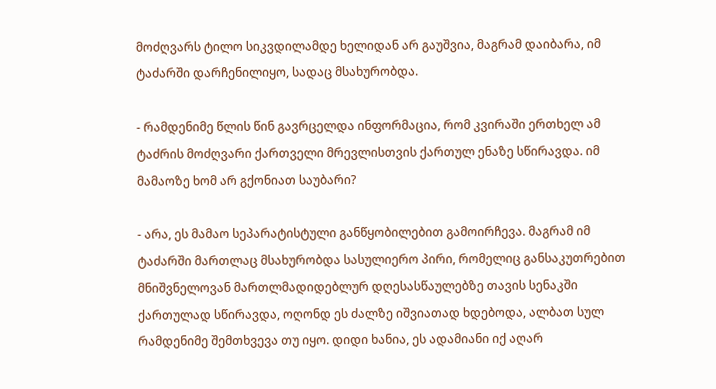მოძღვარს ტილო სიკვდილამდე ხელიდან არ გაუშვია, მაგრამ დაიბარა, იმ ტაძარში დარჩენილიყო, სადაც მსახურობდა.

- რამდენიმე წლის წინ გავრცელდა ინფორმაცია, რომ კვირაში ერთხელ ამ ტაძრის მოძღვარი ქართველი მრევლისთვის ქართულ ენაზე სწირავდა. იმ მამაოზე ხომ არ გქონიათ საუბარი?

- არა, ეს მამაო სეპარატისტული განწყობილებით გამოირჩევა. მაგრამ იმ ტაძარში მართლაც მსახურობდა სასულიერო პირი, რომელიც განსაკუთრებით მნიშვნელოვან მართლმადიდებლურ დღესასწაულებზე თავის სენაკში ქართულად სწირავდა, ოღონდ ეს ძალზე იშვიათად ხდებოდა, ალბათ სულ რამდენიმე შემთხვევა თუ იყო. დიდი ხანია, ეს ადამიანი იქ აღარ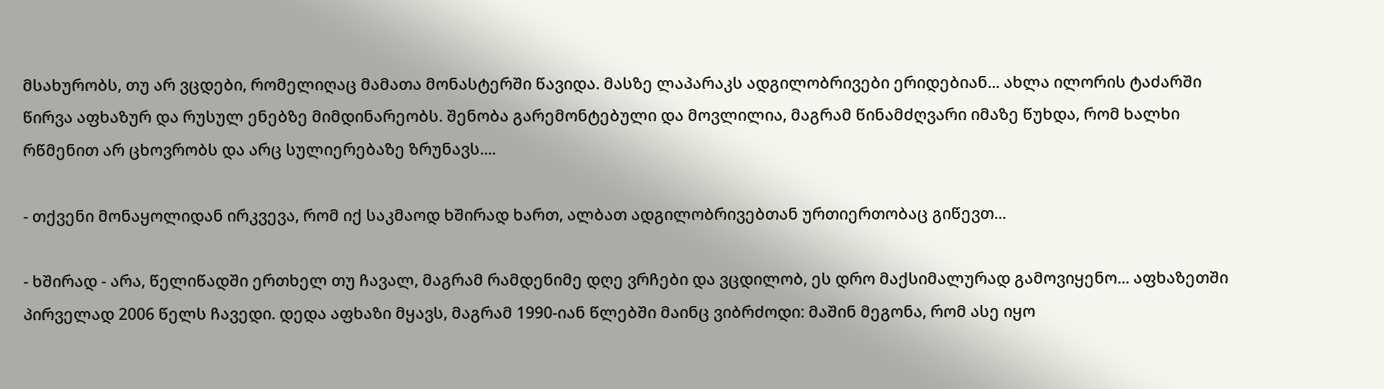მსახურობს, თუ არ ვცდები, რომელიღაც მამათა მონასტერში წავიდა. მასზე ლაპარაკს ადგილობრივები ერიდებიან... ახლა ილორის ტაძარში წირვა აფხაზურ და რუსულ ენებზე მიმდინარეობს. შენობა გარემონტებული და მოვლილია, მაგრამ წინამძღვარი იმაზე წუხდა, რომ ხალხი რწმენით არ ცხოვრობს და არც სულიერებაზე ზრუნავს....

- თქვენი მონაყოლიდან ირკვევა, რომ იქ საკმაოდ ხშირად ხართ, ალბათ ადგილობრივებთან ურთიერთობაც გიწევთ...

- ხშირად - არა, წელიწადში ერთხელ თუ ჩავალ, მაგრამ რამდენიმე დღე ვრჩები და ვცდილობ, ეს დრო მაქსიმალურად გამოვიყენო... აფხაზეთში პირველად 2006 წელს ჩავედი. დედა აფხაზი მყავს, მაგრამ 1990-იან წლებში მაინც ვიბრძოდი: მაშინ მეგონა, რომ ასე იყო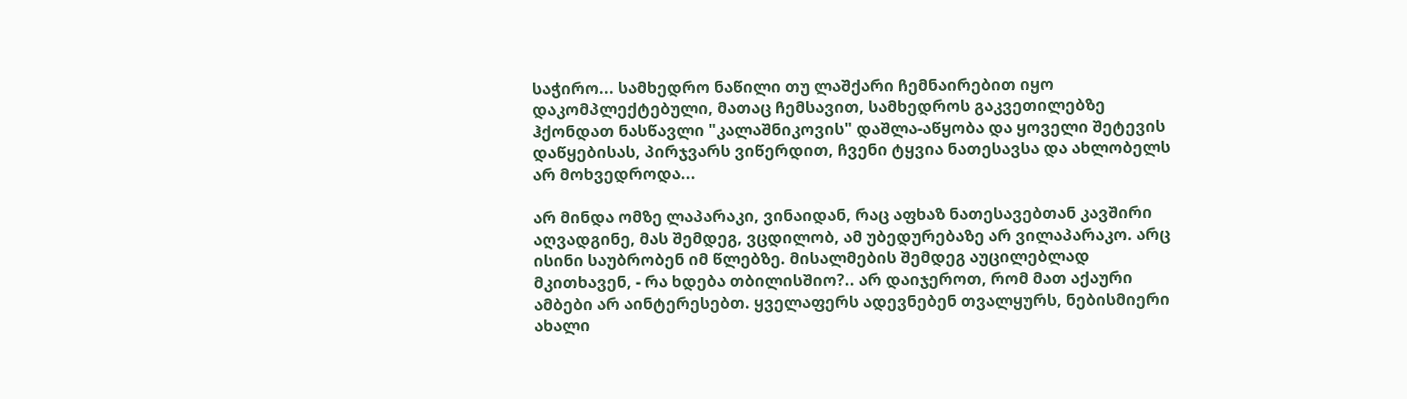საჭირო... სამხედრო ნაწილი თუ ლაშქარი ჩემნაირებით იყო დაკომპლექტებული, მათაც ჩემსავით, სამხედროს გაკვეთილებზე ჰქონდათ ნასწავლი "კალაშნიკოვის" დაშლა-აწყობა და ყოველი შეტევის დაწყებისას, პირჯვარს ვიწერდით, ჩვენი ტყვია ნათესავსა და ახლობელს არ მოხვედროდა...

არ მინდა ომზე ლაპარაკი, ვინაიდან, რაც აფხაზ ნათესავებთან კავშირი აღვადგინე, მას შემდეგ, ვცდილობ, ამ უბედურებაზე არ ვილაპარაკო. არც ისინი საუბრობენ იმ წლებზე. მისალმების შემდეგ აუცილებლად მკითხავენ, - რა ხდება თბილისშიო?.. არ დაიჯეროთ, რომ მათ აქაური ამბები არ აინტერესებთ. ყველაფერს ადევნებენ თვალყურს, ნებისმიერი ახალი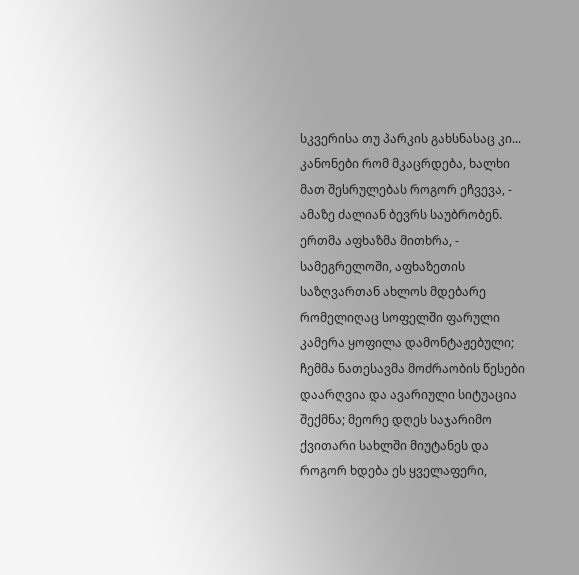სკვერისა თუ პარკის გახსნასაც კი... კანონები რომ მკაცრდება, ხალხი მათ შესრულებას როგორ ეჩვევა, - ამაზე ძალიან ბევრს საუბრობენ. ერთმა აფხაზმა მითხრა, - სამეგრელოში, აფხაზეთის საზღვართან ახლოს მდებარე რომელიღაც სოფელში ფარული კამერა ყოფილა დამონტაჟებული; ჩემმა ნათესავმა მოძრაობის წესები დაარღვია და ავარიული სიტუაცია შექმნა; მეორე დღეს საჯარიმო ქვითარი სახლში მიუტანეს და როგორ ხდება ეს ყველაფერი,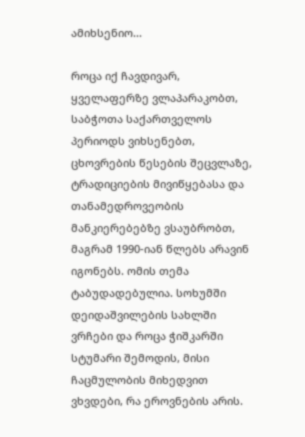ამიხსენიო...

როცა იქ ჩავდივარ, ყველაფერზე ვლაპარაკობთ, საბჭოთა საქართველოს პერიოდს ვიხსენებთ, ცხოვრების წესების შეცვლაზე, ტრადიციების მივიწყებასა და თანამედროვეობის მანკიერებებზე ვსაუბრობთ, მაგრამ 1990-იან წლებს არავინ იგონებს. ომის თემა ტაბუდადებულია. სოხუმში დეიდაშვილების სახლში ვრჩები და როცა ჭიშკარში სტუმარი შემოდის, მისი ჩაცმულობის მიხედვით ვხვდები, რა ეროვნების არის.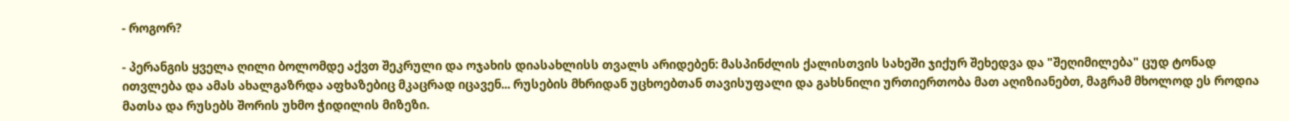- როგორ?

- პერანგის ყველა ღილი ბოლომდე აქვთ შეკრული და ოჯახის დიასახლისს თვალს არიდებენ: მასპინძლის ქალისთვის სახეში ჯიქურ შეხედვა და "შეღიმილება" ცუდ ტონად ითვლება და ამას ახალგაზრდა აფხაზებიც მკაცრად იცავენ... რუსების მხრიდან უცხოებთან თავისუფალი და გახსნილი ურთიერთობა მათ აღიზიანებთ, მაგრამ მხოლოდ ეს როდია მათსა და რუსებს შორის უხმო ჭიდილის მიზეზი.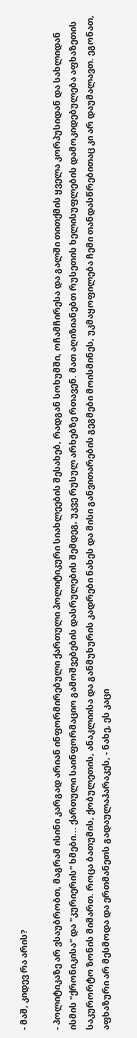- მაშ, კიდევ რა არის?

- პოლიტიკაზე არ ვსაუბრობთ, მაგრამ ისინი კარგად არიან ინფორმირებული ქართული პოლიტიკური სიახლეების შესახებ, რადგან სოხუმში, ოჩამჩირესა და გალში თითქმის ყველა კორპუსიდან და სახლიდან ისმის "ქრონიკისა" და "კურიერის" ხმები... ქართული საინფორმაციო გამოშვებების დასრულების შემდეგ, უკვე რუსულ არხებზე რთავენ. მათ აღიზიანებთ რუსეთის ხელისუფლების დამოკიდებულება აფხაზეთის საკურორტო ზონის მიმართ. როცა ბათუმის, ქობულეთის, ანაკლიისა და განმუხურის კადრები ნახეს და მისი განვითარების გეგმები მოისმინეს, უკმაყოფილება ჩემი თანდასწრებითაც კი არ დაუმალავთ. ეგონათ, აფხაზური არ მესმოდა და ერთმანეთს გადაულაპარაკეს, - ნახე, ეს კაცი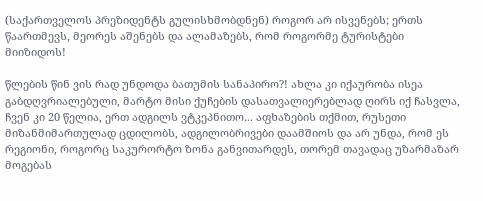(საქართველოს პრეზიდენტს გულისხმობდნენ) როგორ არ ისვენებს; ერთს წაართმევს, მეორეს აშენებს და ალამაზებს, რომ როგორმე ტურისტები მიიზიდოს!

წლების წინ ვის რად უნდოდა ბათუმის სანაპირო?! ახლა კი იქაურობა ისეა გაბდღვრიალებული, მარტო მისი ქუჩების დასათვალიერებლად ღირს იქ ჩასვლა, ჩვენ კი 20 წელია, ერთ ადგილს ვტკეპნითო... აფხაზების თქმით, რუსეთი მიზანმიმართულად ცდილობს, ადგილობრივები დაამშიოს და არ უნდა, რომ ეს რეგიონი, როგორც საკურორტო ზონა განვითარდეს, თორემ თავადაც უზარმაზარ მოგებას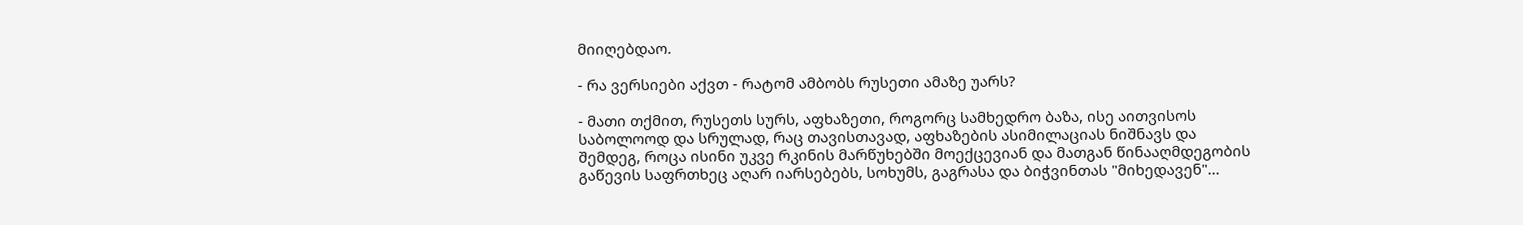მიიღებდაო.

- რა ვერსიები აქვთ - რატომ ამბობს რუსეთი ამაზე უარს?

- მათი თქმით, რუსეთს სურს, აფხაზეთი, როგორც სამხედრო ბაზა, ისე აითვისოს საბოლოოდ და სრულად, რაც თავისთავად, აფხაზების ასიმილაციას ნიშნავს და შემდეგ, როცა ისინი უკვე რკინის მარწუხებში მოექცევიან და მათგან წინააღმდეგობის გაწევის საფრთხეც აღარ იარსებებს, სოხუმს, გაგრასა და ბიჭვინთას "მიხედავენ"...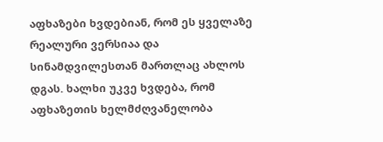აფხაზები ხვდებიან, რომ ეს ყველაზე რეალური ვერსიაა და სინამდვილესთან მართლაც ახლოს დგას. ხალხი უკვე ხვდება, რომ აფხაზეთის ხელმძღვანელობა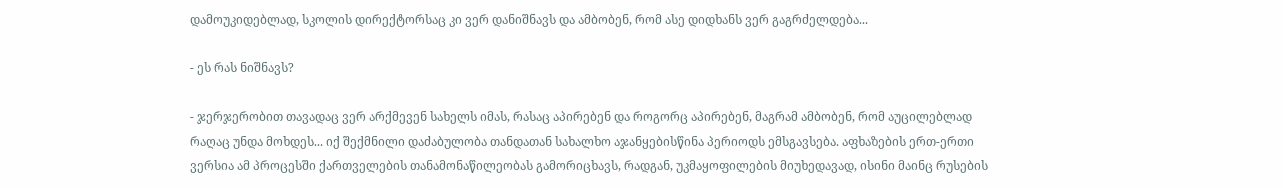დამოუკიდებლად, სკოლის დირექტორსაც კი ვერ დანიშნავს და ამბობენ, რომ ასე დიდხანს ვერ გაგრძელდება...

- ეს რას ნიშნავს?

- ჯერჯერობით თავადაც ვერ არქმევენ სახელს იმას, რასაც აპირებენ და როგორც აპირებენ, მაგრამ ამბობენ, რომ აუცილებლად რაღაც უნდა მოხდეს... იქ შექმნილი დაძაბულობა თანდათან სახალხო აჯანყებისწინა პერიოდს ემსგავსება. აფხაზების ერთ-ერთი ვერსია ამ პროცესში ქართველების თანამონაწილეობას გამორიცხავს, რადგან, უკმაყოფილების მიუხედავად, ისინი მაინც რუსების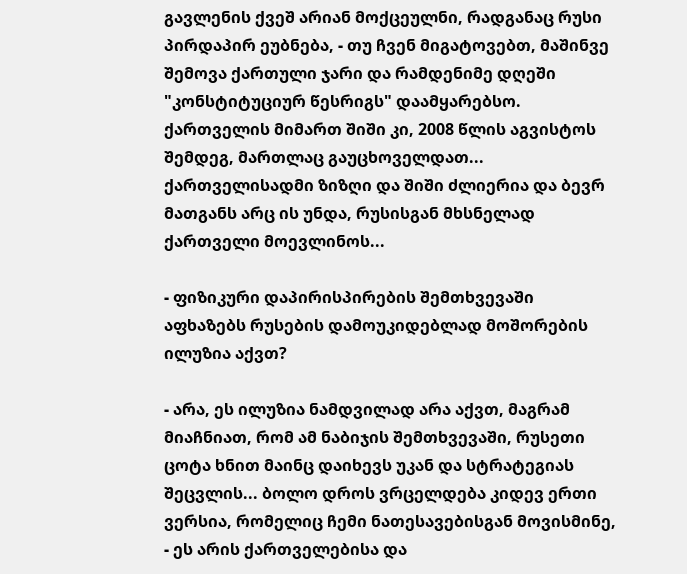გავლენის ქვეშ არიან მოქცეულნი, რადგანაც რუსი პირდაპირ ეუბნება, - თუ ჩვენ მიგატოვებთ, მაშინვე შემოვა ქართული ჯარი და რამდენიმე დღეში "კონსტიტუციურ წესრიგს" დაამყარებსო. ქართველის მიმართ შიში კი, 2008 წლის აგვისტოს შემდეგ, მართლაც გაუცხოველდათ... ქართველისადმი ზიზღი და შიში ძლიერია და ბევრ მათგანს არც ის უნდა, რუსისგან მხსნელად ქართველი მოევლინოს...

- ფიზიკური დაპირისპირების შემთხვევაში აფხაზებს რუსების დამოუკიდებლად მოშორების ილუზია აქვთ?

- არა, ეს ილუზია ნამდვილად არა აქვთ, მაგრამ მიაჩნიათ, რომ ამ ნაბიჯის შემთხვევაში, რუსეთი ცოტა ხნით მაინც დაიხევს უკან და სტრატეგიას შეცვლის... ბოლო დროს ვრცელდება კიდევ ერთი ვერსია, რომელიც ჩემი ნათესავებისგან მოვისმინე, - ეს არის ქართველებისა და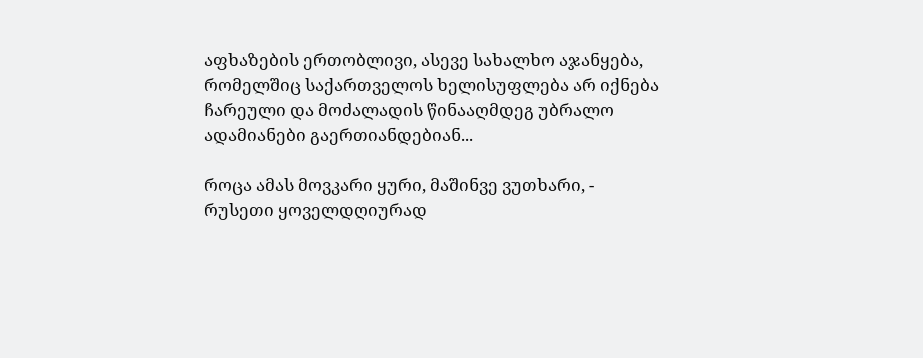აფხაზების ერთობლივი, ასევე სახალხო აჯანყება, რომელშიც საქართველოს ხელისუფლება არ იქნება ჩარეული და მოძალადის წინააღმდეგ უბრალო ადამიანები გაერთიანდებიან...

როცა ამას მოვკარი ყური, მაშინვე ვუთხარი, - რუსეთი ყოველდღიურად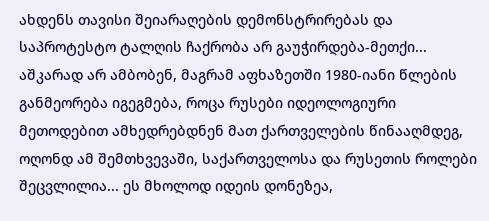ახდენს თავისი შეიარაღების დემონსტრირებას და საპროტესტო ტალღის ჩაქრობა არ გაუჭირდება-მეთქი... აშკარად არ ამბობენ, მაგრამ აფხაზეთში 1980-იანი წლების განმეორება იგეგმება, როცა რუსები იდეოლოგიური მეთოდებით ამხედრებდნენ მათ ქართველების წინააღმდეგ, ოღონდ ამ შემთხვევაში, საქართველოსა და რუსეთის როლები შეცვლილია... ეს მხოლოდ იდეის დონეზეა,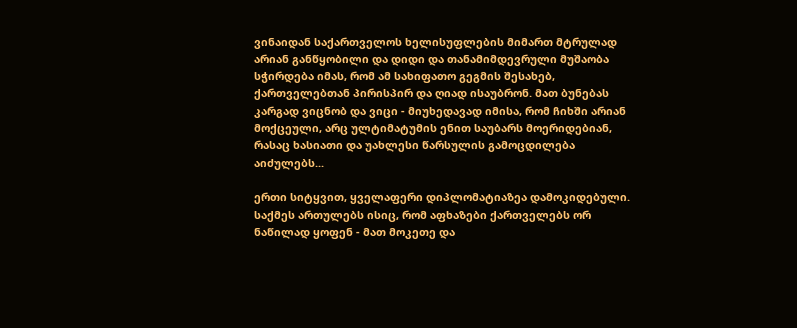ვინაიდან საქართველოს ხელისუფლების მიმართ მტრულად არიან განწყობილი და დიდი და თანამიმდევრული მუშაობა სჭირდება იმას, რომ ამ სახიფათო გეგმის შესახებ, ქართველებთან პირისპირ და ღიად ისაუბრონ. მათ ბუნებას კარგად ვიცნობ და ვიცი - მიუხედავად იმისა, რომ ჩიხში არიან მოქცეული, არც ულტიმატუმის ენით საუბარს მოერიდებიან, რასაც ხასიათი და უახლესი წარსულის გამოცდილება აიძულებს...

ერთი სიტყვით, ყველაფერი დიპლომატიაზეა დამოკიდებული. საქმეს ართულებს ისიც, რომ აფხაზები ქართველებს ორ ნაწილად ყოფენ - მათ მოკეთე და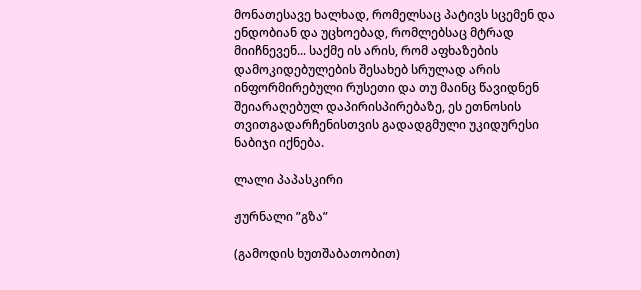მონათესავე ხალხად, რომელსაც პატივს სცემენ და ენდობიან და უცხოებად, რომლებსაც მტრად მიიჩნევენ... საქმე ის არის, რომ აფხაზების დამოკიდებულების შესახებ სრულად არის ინფორმირებული რუსეთი და თუ მაინც წავიდნენ შეიარაღებულ დაპირისპირებაზე, ეს ეთნოსის თვითგადარჩენისთვის გადადგმული უკიდურესი ნაბიჯი იქნება.

ლალი პაპასკირი

ჟურნალი ”გზა”

(გამოდის ხუთშაბათობით)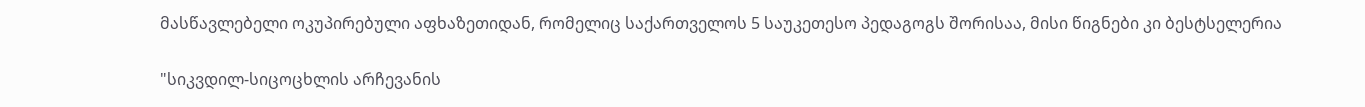მასწავლებელი ოკუპირებული აფხაზეთიდან, რომელიც საქართველოს 5 საუკეთესო პედაგოგს შორისაა, მისი წიგნები კი ბესტსელერია

"სიკვდილ-სიცოცხლის არჩევანის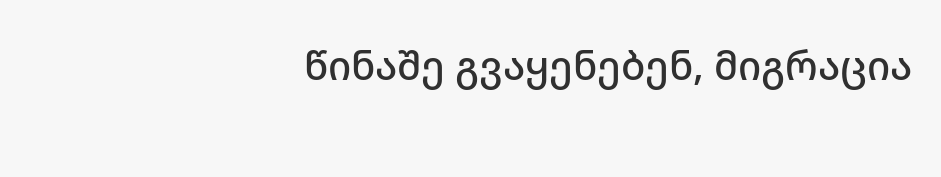წინაშე გვაყენებენ, მიგრაცია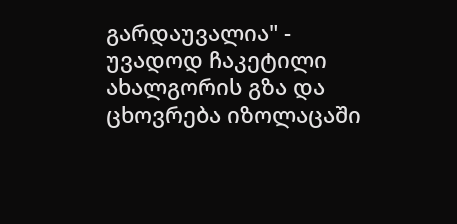გარდაუვალია" - უვადოდ ჩაკეტილი ახალგორის გზა და ცხოვრება იზოლაცაში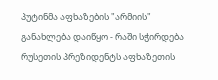პუტინმა აფხაზების "არმიის" განახლება დაიწყო - რაში სჭირდება რუსეთის პრეზიდენტს აფხაზეთის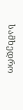სამხედრო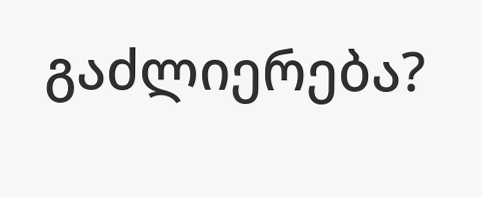გაძლიერება?